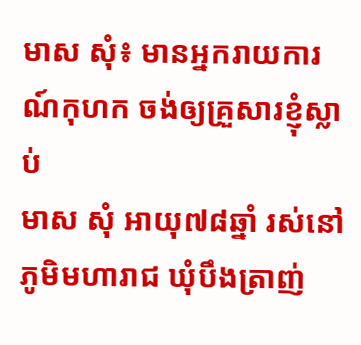មាស សុំ៖ មានអ្នករាយការណ៍កុហក ចង់ឲ្យគ្រួសារខ្ញុំស្លាប់
មាស សុំ អាយុ៧៨ឆ្នាំ រស់នៅភូមិមហារាជ ឃុំបឹងត្រាញ់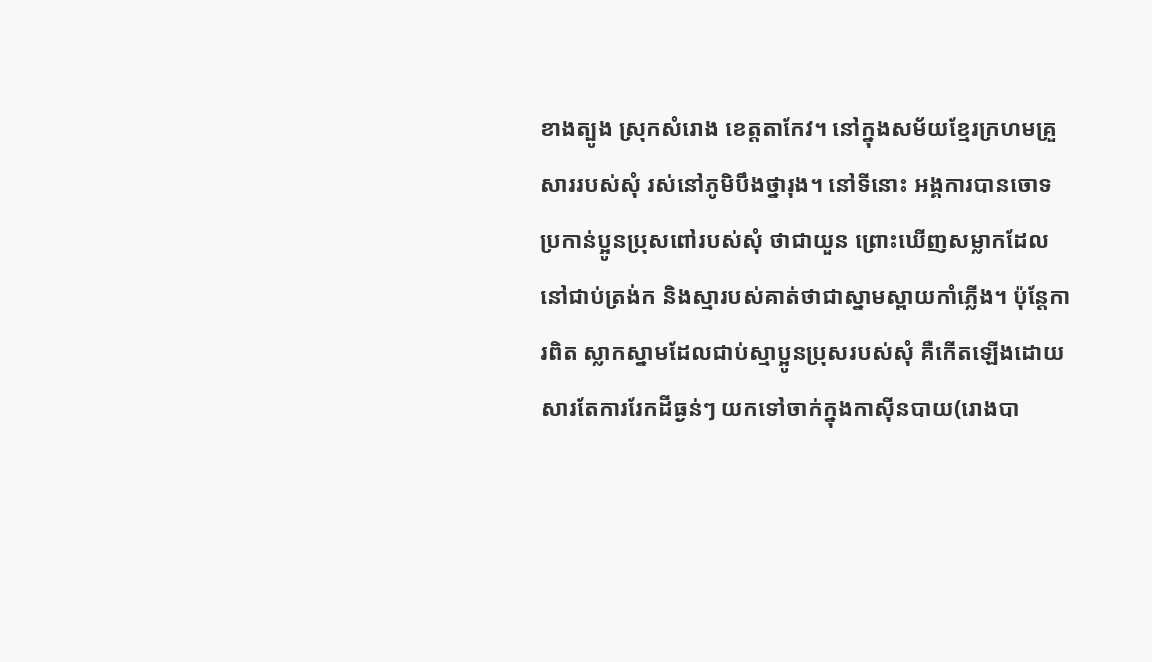ខាងត្បូង ស្រុកសំរោង ខេត្តតាកែវ។ នៅក្នុងសម័យខ្មែរក្រហមគ្រួសាររបស់សុំ រស់នៅភូមិបឹងថ្នារុង។ នៅទីនោះ អង្គការបានចោទប្រកាន់ប្អូនប្រុសពៅរបស់សុំ ថាជាយួន ព្រោះឃើញសម្លាកដែលនៅជាប់ត្រង់ក និងស្មារបស់គាត់ថាជាស្នាមស្ពាយកាំភ្លើង។ ប៉ុន្តែការពិត ស្លាកស្នាមដែលជាប់ស្មាប្អូនប្រុសរបស់សុំ គឺកើតឡើងដោយសារតែការរែកដីធ្ងន់ៗ យកទៅចាក់ក្នុងកាស៊ីនបាយ(រោងបា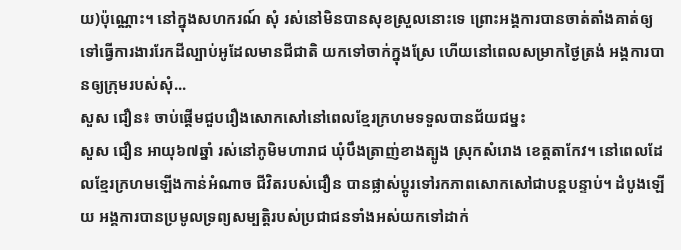យ)ប៉ុណ្ណោះ។ នៅក្នុងសហករណ៍ សុំ រស់នៅមិនបានសុខស្រួលនោះទេ ព្រោះអង្គការបានចាត់តាំងគាត់ឲ្យទៅធ្វើការងាររែកដីល្បាប់អូដែលមានជីជាតិ យកទៅចាក់ក្នុងស្រែ ហើយនៅពេលសម្រាកថ្ងៃត្រង់ អង្គការបានឲ្យក្រុមរបស់សុំ...
សួស ជឿន៖ ចាប់ផ្ដើមជួបរឿងសោកសៅនៅពេលខ្មែរក្រហមទទួលបានជ័យជម្នះ
សួស ជឿន អាយុ៦៧ឆ្នាំ រស់នៅភូមិមហារាជ ឃុំបឹងត្រាញ់ខាងត្បូង ស្រុកសំរោង ខេត្តតាកែវ។ នៅពេលដែលខ្មែរក្រហមឡើងកាន់អំណាច ជីវិតរបស់ជឿន បានផ្លាស់ប្តូរទៅរកភាពសោកសៅជាបន្តបន្ទាប់។ ដំបូងឡើយ អង្គការបានប្រមូលទ្រព្យសម្បត្តិរបស់ប្រជាជនទាំងអស់យកទៅដាក់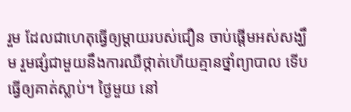រួម ដែលជាហេតុធ្វើឲ្យម្ដាយរបស់ជឿន ចាប់ផ្ដើមអស់សង្ឃឹម រួមផ្សំជាមួយនឹងការឈឺថ្កាត់ហើយគ្មានថ្នាំព្យាបាល ទើបធ្វើឲ្យគាត់ស្លាប់។ ថ្ងៃមួយ នៅ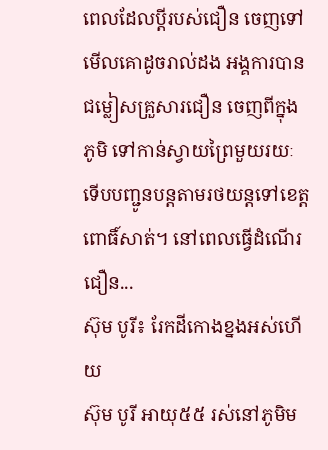ពេលដែលប្ដីរបស់ជឿន ចេញទៅមើលគោដូចរាល់ដង អង្គការបានជម្លៀសគ្រួសារជឿន ចេញពីក្នុងភូមិ ទៅកាន់ស្វាយព្រៃមួយរយៈ ទើបបញ្ជូនបន្តតាមរថយន្តទៅខេត្តពោធិ៍សាត់។ នៅពេលធ្វើដំណើរ ជឿន...
ស៊ុម បូរី៖ រែកដីកោងខ្នងអស់ហើយ
ស៊ុម បូរី អាយុ៥៥ រស់នៅភូមិម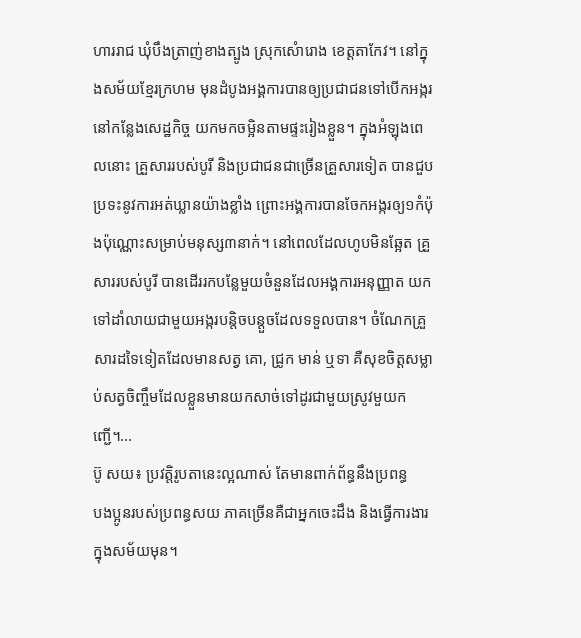ហាររាជ ឃុំបឹងត្រាញ់ខាងត្បូង ស្រុកសំោរោង ខេត្តតាកែវ។ នៅក្នុងសម័យខ្មែរក្រហម មុនដំបូងអង្គការបានឲ្យប្រជាជនទៅបើកអង្ករនៅកន្លែងសេដ្ឋកិច្ច យកមកចម្អិនតាមផ្ទះរៀងខ្លួន។ ក្នុងអំឡុងពេលនោះ គ្រួសាររបស់បូរី និងប្រជាជនជាច្រើនគ្រួសារទៀត បានជួបប្រទះនូវការអត់ឃ្លានយ៉ាងខ្លាំង ព្រោះអង្គការបានចែកអង្ករឲ្យ១កំប៉ុងប៉ុណ្ណោះសម្រាប់មនុស្ស៣នាក់។ នៅពេលដែលហូបមិនឆ្អែត គ្រួសាររបស់បូរី បានដើររកបន្លែមួយចំនួនដែលអង្គការអនុញ្ញាត យកទៅដាំលាយជាមួយអង្ករបន្តិចបន្តួចដែលទទួលបាន។ ចំណែកគ្រួសារដទៃទៀតដែលមានសត្វ គោ, ជ្រូក មាន់ ឬទា គឺសុខចិត្តសម្លាប់សត្វចិញ្ចឹមដែលខ្លួនមានយកសាច់ទៅដូរជាមួយស្រូវមួយកញ្ជើ។...
ប៊ូ សយ៖ ប្រវត្តិរូបតានេះល្អណាស់ តែមានពាក់ព័ន្ធនឹងប្រពន្ធ
បងប្អូនរបស់ប្រពន្ធសយ ភាគច្រើនគឺជាអ្នកចេះដឹង និងធ្វើការងារក្នុងសម័យមុន។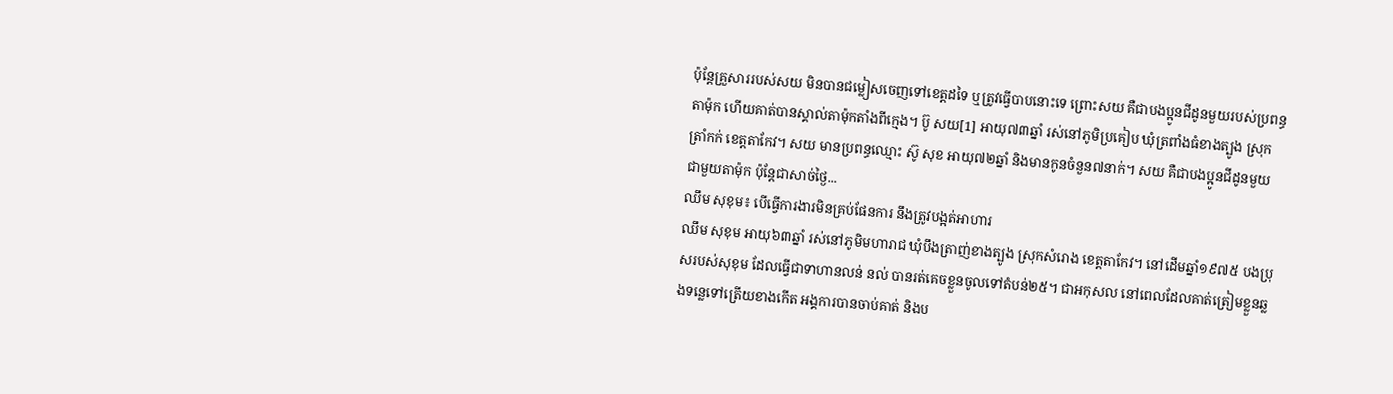ប៉ុន្តែគ្រួសាររបស់សយ មិនបានជម្លៀសចេញទៅខេត្តដទៃ ឬត្រូវធ្វើបាបនោះទេ ព្រោះសយ គឺជាបងប្អូនជីដូនមួយរបស់ប្រពន្ធតាម៉ុក ហើយគាត់បានស្គាល់តាម៉ុកតាំងពីក្មេង។ ប៊ូ សយ[1] អាយុ៧៣ឆ្នាំ រស់នៅភូមិប្រគៀប ឃុំត្រពាំងធំខាងត្បូង ស្រុកត្រាំកក់ ខេត្តតាកែវ។ សយ មានប្រពន្ធឈ្មោះ ស៊ូ សុខ អាយុ៧២ឆ្នាំ និងមានកូនចំនួន៧នាក់។ សយ គឺជាបងប្អូនជីដូនមួយជាមួយតាម៉ុក ប៉ុន្តែជាសាច់ថ្ងៃ...
ឈឹម សុខុម៖ បើធ្វើការងារមិនគ្រប់ផែនការ នឹងត្រូវបង្អត់អាហារ
ឈឹម សុខុម អាយុ៦៣ឆ្នាំ រស់នៅភូមិមហារាជ ឃុំបឹងត្រាញ់ខាងត្បូង ស្រុកសំរោង ខេត្តតាកែវ។ នៅដើមឆ្នាំ១៩៧៥ បងប្រុសរបស់សុខុម ដែលធ្វើជាទាហានលន់ នល់ បានរត់គេចខ្លួនចូលទៅតំបន់២៥។ ជាអកុសល នៅពេលដែលគាត់ត្រៀមខ្លួនឆ្លងទន្លេទៅត្រើយខាងកើត អង្គការបានចាប់គាត់ និងប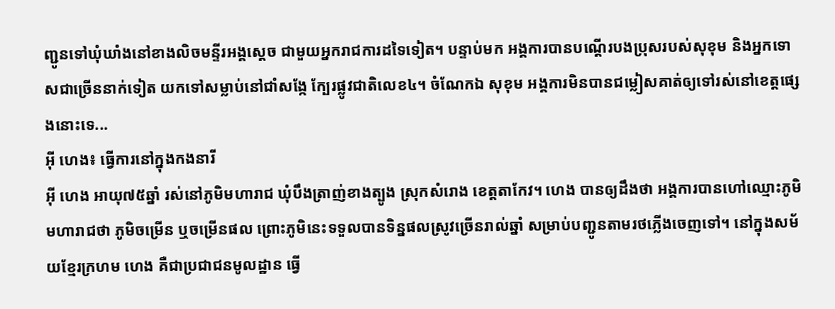ញ្ជូនទៅឃុំឃាំងនៅខាងលិចមន្ទីរអង្គស្ដេច ជាមួយអ្នករាជការដទៃទៀត។ បន្ទាប់មក អង្គការបានបណ្ដើរបងប្រុសរបស់សុខុម និងអ្នកទោសជាច្រើននាក់ទៀត យកទៅសម្លាប់នៅជាំសង្កែ ក្បែរផ្លូវជាតិលេខ៤។ ចំណែកឯ សុខុម អង្គការមិនបានជម្លៀសគាត់ឲ្យទៅរស់នៅខេត្តផ្សេងនោះទេ...
អ៊ី ហេង៖ ធ្វើការនៅក្នុងកងនារី
អ៊ី ហេង អាយុ៧៥ឆ្នាំ រស់នៅភូមិមហារាជ ឃុំបឹងត្រាញ់ខាងត្បូង ស្រុកសំរោង ខេត្តតាកែវ។ ហេង បានឲ្យដឹងថា អង្គការបានហៅឈ្មោះភូមិមហារាជថា ភូមិចម្រើន ឬចម្រើនផល ព្រោះភូមិនេះទទួលបានទិន្នផលស្រូវច្រើនរាល់ឆ្នាំ សម្រាប់បញ្ជូនតាមរថភ្លើងចេញទៅ។ នៅក្នុងសម័យខ្មែរក្រហម ហេង គឺជាប្រជាជនមូលដ្ឋាន ធ្វើ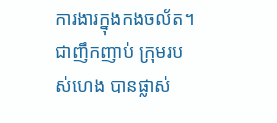ការងារក្នុងកងចល័ត។ ជាញឹកញាប់ ក្រុមរបស់ហេង បានផ្លាស់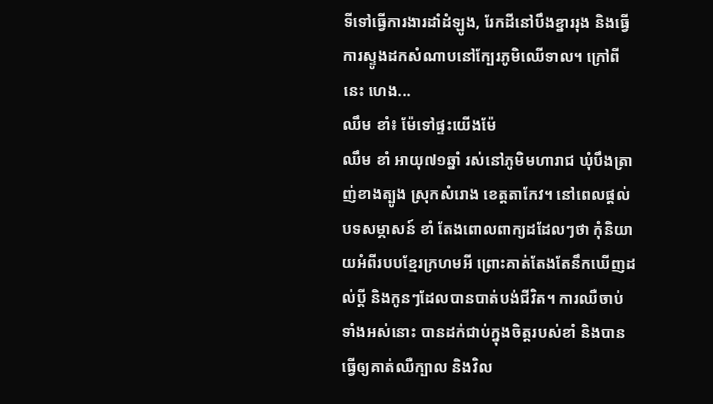ទីទៅធ្វើការងារដាំដំឡូង, រែកដីនៅបឹងខ្នាររុង និងធ្វើការស្ទូងដកសំណាបនៅក្បែរភូមិឈើទាល។ ក្រៅពីនេះ ហេង...
ឈឹម ខាំ៖ ម៉ែទៅផ្ទះយើងម៉ែ
ឈឹម ខាំ អាយុ៧១ឆ្នាំ រស់នៅភូមិមហារាជ ឃុំបឹងត្រាញ់ខាងត្បូង ស្រុកសំរោង ខេត្តតាកែវ។ នៅពេលផ្ដល់បទសម្ភាសន៍ ខាំ តែងពោលពាក្យដដែលៗថា កុំនិយាយអំពីរបបខ្មែរក្រហមអី ព្រោះគាត់តែងតែនឹកឃើញដល់ប្ដី និងកូនៗដែលបានបាត់បង់ជីវិត។ ការឈឺចាប់ទាំងអស់នោះ បានដក់ជាប់ក្នុងចិត្តរបស់ខាំ និងបានធ្វើឲ្យគាត់ឈឺក្បាល និងវិល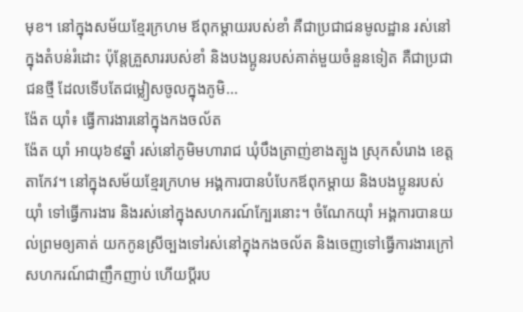មុខ។ នៅក្នុងសម័យខ្មែរក្រហម ឪពុកម្ដាយរបស់ខាំ គឺជាប្រជាជនមូលដ្ឋាន រស់នៅក្នុងតំបន់រំដោះ ប៉ុន្តែគ្រួសាររបស់ខាំ និងបងប្អូនរបស់គាត់មួយចំនួនទៀត គឺជាប្រជាជនថ្មី ដែលទើបតែជម្លៀសចូលក្នុងភូមិ...
ង៉ែត យ៉ាំ៖ ធ្វើការងារនៅក្នុងកងចល័ត
ង៉ែត យ៉ាំ អាយុ៦៩ឆ្នាំ រស់នៅភូមិមហារាជ ឃុំបឹងត្រាញ់ខាងត្បូង ស្រុកសំរោង ខេត្តតាកែវ។ នៅក្នុងសម័យខ្មែរក្រហម អង្គការបានបំបែកឪពុកម្ដាយ និងបងប្អូនរបស់យ៉ាំ ទៅធ្វើការងារ និងរស់នៅក្នុងសហករណ៍ក្បែរនោះ។ ចំណែកយ៉ាំ អង្គការបានយល់ព្រមឲ្យគាត់ យកកូនស្រីច្បងទៅរស់នៅក្នុងកងចល័ត និងចេញទៅធ្វើការងារក្រៅសហករណ៍ជាញឹកញាប់ ហើយប្ដីរប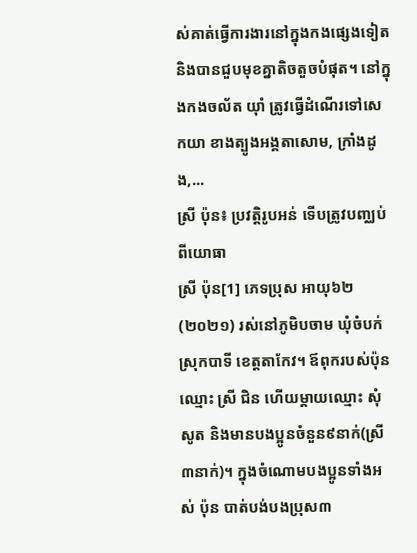ស់គាត់ធ្វើការងារនៅក្នុងកងផ្សេងទៀត និងបានជួបមុខគ្នាតិចតួចបំផុត។ នៅក្នុងកងចល័ត យ៉ាំ ត្រូវធ្វើដំណើរទៅសេកយា ខាងត្បូងអង្គតាសោម, ក្រាំងដូង,...
ស្រី ប៉ុន៖ ប្រវត្តិរូបអន់ ទើបត្រូវបញ្ឈប់ពីយោធា
ស្រី ប៉ុន[1] ភេទប្រុស អាយុ៦២(២០២១) រស់នៅភូមិបចាម ឃុំចំបក់ ស្រុកបាទី ខេត្តតាកែវ។ ឪពុករបស់ប៉ុនឈ្មោះ ស្រី ជិន ហើយម្ដាយឈ្មោះ សុំ សូត និងមានបងប្អូនចំនួន៩នាក់(ស្រី៣នាក់)។ ក្នុងចំណោមបងប្អូនទាំងអស់ ប៉ុន បាត់បង់បងប្រុស៣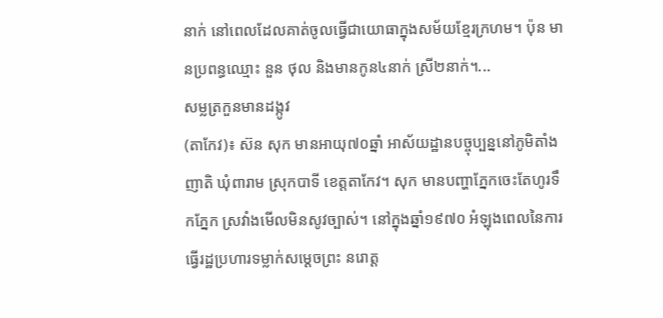នាក់ នៅពេលដែលគាត់ចូលធ្វើជាយោធាក្នុងសម័យខ្មែរក្រហម។ ប៉ុន មានប្រពន្ធឈ្មោះ នួន ថុល និងមានកូន៤នាក់ ស្រី២នាក់។...
សម្លត្រកួនមានដង្កូវ
(តាកែវ)៖ ស៊ន សុក មានអាយុ៧០ឆ្នាំ អាស័យដ្ឋានបច្ចុប្បន្ននៅភូមិតាំងញាតិ ឃុំពារាម ស្រុកបាទី ខេត្តតាកែវ។ សុក មានបញ្ហាភ្នែកចេះតែហូរទឹកភ្នែក ស្រវាំងមើលមិនសូវច្បាស់។ នៅក្នុងឆ្នាំ១៩៧០ អំឡុងពេលនៃការធ្វើរដ្ឋប្រហារទម្លាក់សម្ដេចព្រះ នរោត្ដ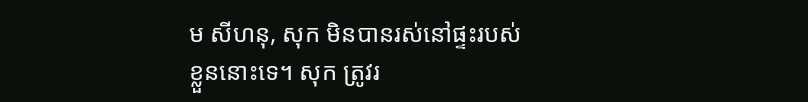ម សីហនុ, សុក មិនបានរស់នៅផ្ទះរបស់ខ្លួននោះទេ។ សុក ត្រូវរ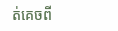ត់គេចពី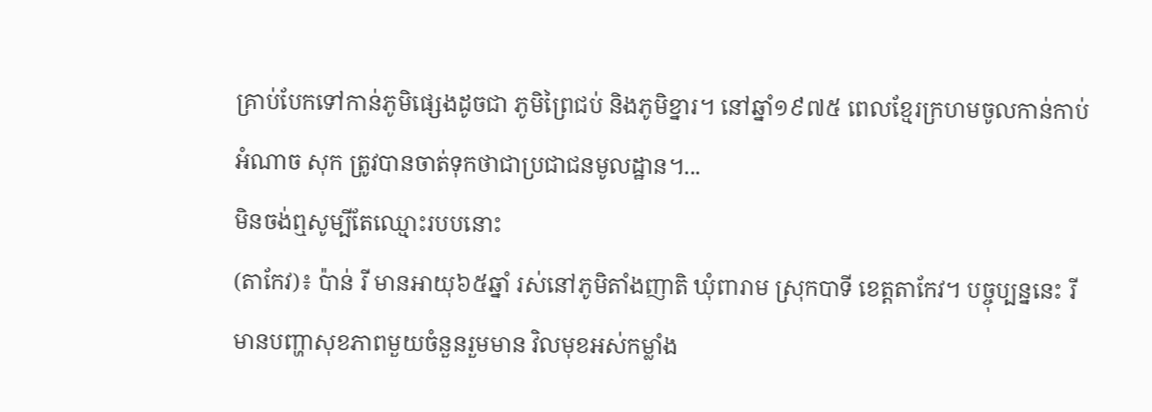គ្រាប់បែកទៅកាន់ភូមិផ្សេងដូចជា ភូមិព្រៃជប់ និងភូមិខ្នារ។ នៅឆ្នាំ១៩៧៥ ពេលខ្មែរក្រហមចូលកាន់កាប់អំណាច សុក ត្រូវបានចាត់ទុកថាជាប្រជាជនមូលដ្ឋាន។...
មិនចង់ឮសូម្បីតែឈ្មោះរបបនោះ
(តាកែវ)៖ ប៉ាន់ រី មានអាយុ៦៥ឆ្នាំ រស់នៅភូមិតាំងញាតិ ឃុំពារាម ស្រុកបាទី ខេត្តតាកែវ។ បច្ចុប្បន្ននេះ រី មានបញ្ហាសុខភាពមួយចំនួនរួមមាន វិលមុខអស់កម្លាំង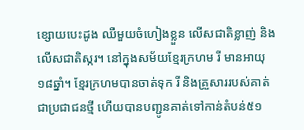ខ្សោយបេះដូង ឈឺមួយចំហៀងខ្លួន លើសជាតិខ្លាញ់ និងលើសជាតិស្ករ។ នៅក្នុងសម័យខ្មែរក្រហម រី មានអាយុ១៨ឆ្នាំ។ ខ្មែរក្រហមបានចាត់ទុក រី និងគ្រួសាររបស់គាត់ជាប្រជាជនថ្មី ហើយបានបញ្ជូនគាត់ទៅកាន់តំបន់៥១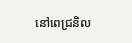នៅពេជ្រនិល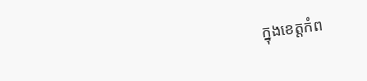ក្នុងខេត្តកំព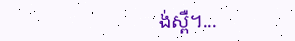ង់ស្ពឺ។...